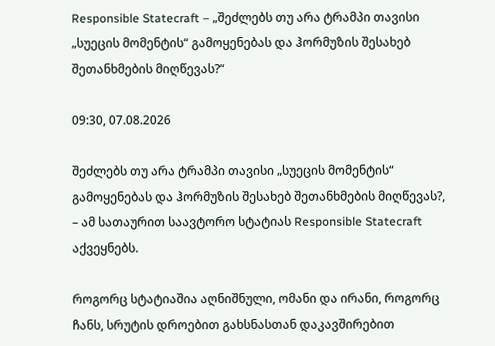Responsible Statecraft – „შეძლებს თუ არა ტრამპი თავისი „სუეცის მომენტის“ გამოყენებას და ჰორმუზის შესახებ შეთანხმების მიღწევას?“

09:30, 07.08.2026

შეძლებს თუ არა ტრამპი თავისი „სუეცის მომენტის“ გამოყენებას და ჰორმუზის შესახებ შეთანხმების მიღწევას?, – ამ სათაურით საავტორო სტატიას Responsible Statecraft აქვეყნებს.

როგორც სტატიაშია აღნიშნული, ომანი და ირანი, როგორც ჩანს, სრუტის დროებით გახსნასთან დაკავშირებით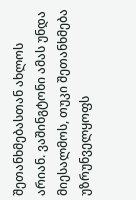შეთანხმებასთან ახლოს არიან. ვაშინგტონი ამას უნდა მიესალმოს, თუკი შეთანხმება უზრუნველყოფს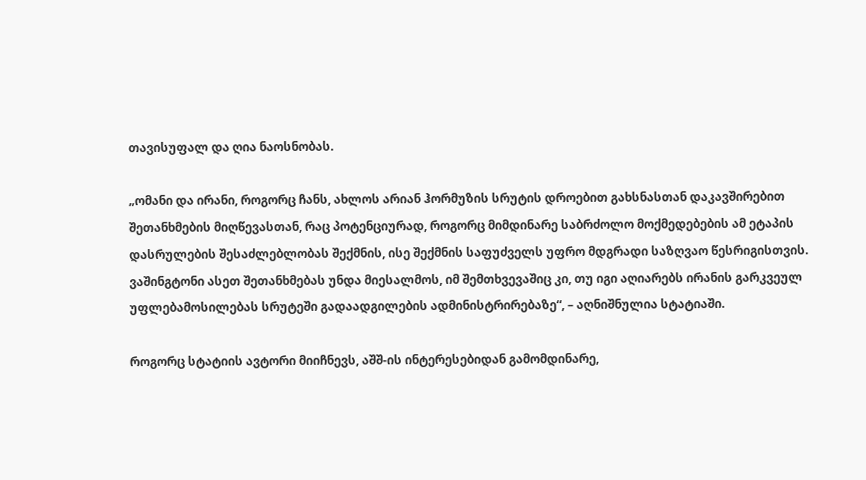თავისუფალ და ღია ნაოსნობას.

„ომანი და ირანი, როგორც ჩანს, ახლოს არიან ჰორმუზის სრუტის დროებით გახსნასთან დაკავშირებით შეთანხმების მიღწევასთან, რაც პოტენციურად, როგორც მიმდინარე საბრძოლო მოქმედებების ამ ეტაპის დასრულების შესაძლებლობას შექმნის, ისე შექმნის საფუძველს უფრო მდგრადი საზღვაო წესრიგისთვის. ვაშინგტონი ასეთ შეთანხმებას უნდა მიესალმოს, იმ შემთხვევაშიც კი, თუ იგი აღიარებს ირანის გარკვეულ უფლებამოსილებას სრუტეში გადაადგილების ადმინისტრირებაზე“, – აღნიშნულია სტატიაში.

როგორც სტატიის ავტორი მიიჩნევს, აშშ-ის ინტერესებიდან გამომდინარე,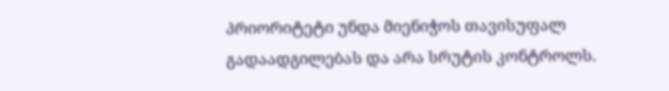პრიორიტეტი უნდა მიენიჭოს თავისუფალ გადაადგილებას და არა სრუტის კონტროლს.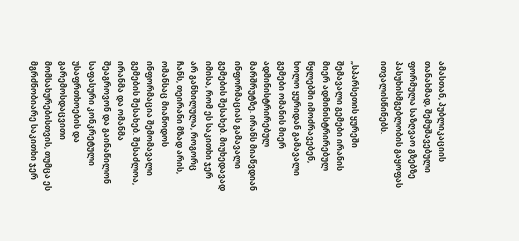ამასთან, პუბლიკაციის თანახმად, შემუშავებული ფორმულა საზღვაო გზებზე პასუხისმგებლობის გაყოფას ითვალისწინებს.

„სპარსეთის ყურეში შემავალი გემები ირანის მიერ ადმინისტრირებულ წყლებში იმოძრავებენ, ხოლო ყურიდან გამავალი გემები ომანის მიერ ადმინისტრირებულ მარშრუტზე. ირანს მიაწვდიან ინფორმაციას გამავალი გემების შესახებ. მიუხედავად იმისა, რომ ეს საკითხი ჯერ არ განხილულა, როგორც ჩანს, თეირანი მზად არის, ომანსაც მიაწოდოს ინფორმაცია შემომავალი გემების შესახებ. შესაძლოა, ირანმა და ომანმა შეაგროვონ და გაინაწილონ საფასური კონკრეტული უსაფრთხოების და გარემოსდაცვითი მომსახურებისთვის, თუმცა ეს მგრძნობიარე საკითხი ჯერ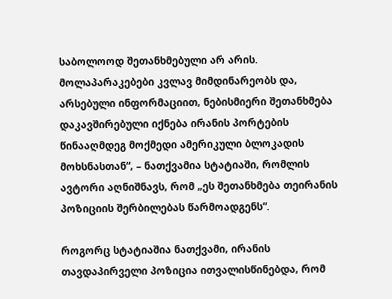საბოლოოდ შეთანხმებული არ არის. მოლაპარაკებები კვლავ მიმდინარეობს და, არსებული ინფორმაციით, ნებისმიერი შეთანხმება დაკავშირებული იქნება ირანის პორტების წინააღმდეგ მოქმედი ამერიკული ბლოკადის მოხსნასთან“, – ნათქვამია სტატიაში, რომლის ავტორი აღნიშნავს, რომ „ეს შეთანხმება თეირანის პოზიციის შერბილებას წარმოადგენს“.

როგორც სტატიაშია ნათქვამი, ირანის თავდაპირველი პოზიცია ითვალისწინებდა, რომ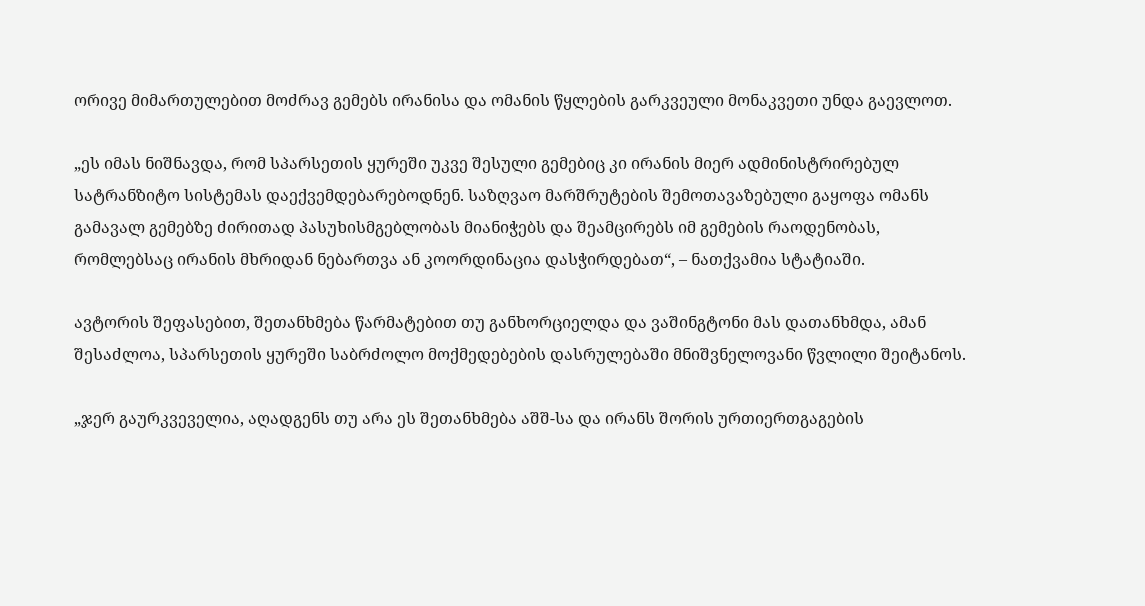ორივე მიმართულებით მოძრავ გემებს ირანისა და ომანის წყლების გარკვეული მონაკვეთი უნდა გაევლოთ.

„ეს იმას ნიშნავდა, რომ სპარსეთის ყურეში უკვე შესული გემებიც კი ირანის მიერ ადმინისტრირებულ სატრანზიტო სისტემას დაექვემდებარებოდნენ. საზღვაო მარშრუტების შემოთავაზებული გაყოფა ომანს გამავალ გემებზე ძირითად პასუხისმგებლობას მიანიჭებს და შეამცირებს იმ გემების რაოდენობას, რომლებსაც ირანის მხრიდან ნებართვა ან კოორდინაცია დასჭირდებათ“, – ნათქვამია სტატიაში.

ავტორის შეფასებით, შეთანხმება წარმატებით თუ განხორციელდა და ვაშინგტონი მას დათანხმდა, ამან შესაძლოა, სპარსეთის ყურეში საბრძოლო მოქმედებების დასრულებაში მნიშვნელოვანი წვლილი შეიტანოს.

„ჯერ გაურკვეველია, აღადგენს თუ არა ეს შეთანხმება აშშ-სა და ირანს შორის ურთიერთგაგების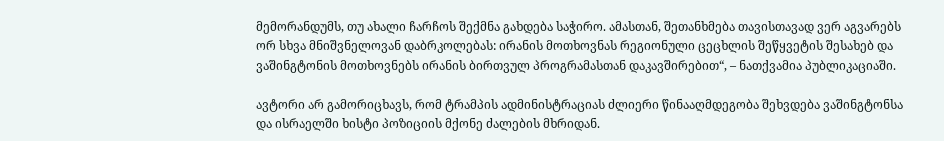მემორანდუმს, თუ ახალი ჩარჩოს შექმნა გახდება საჭირო. ამასთან, შეთანხმება თავისთავად ვერ აგვარებს ორ სხვა მნიშვნელოვან დაბრკოლებას: ირანის მოთხოვნას რეგიონული ცეცხლის შეწყვეტის შესახებ და ვაშინგტონის მოთხოვნებს ირანის ბირთვულ პროგრამასთან დაკავშირებით“, – ნათქვამია პუბლიკაციაში.

ავტორი არ გამორიცხავს, რომ ტრამპის ადმინისტრაციას ძლიერი წინააღმდეგობა შეხვდება ვაშინგტონსა და ისრაელში ხისტი პოზიციის მქონე ძალების მხრიდან.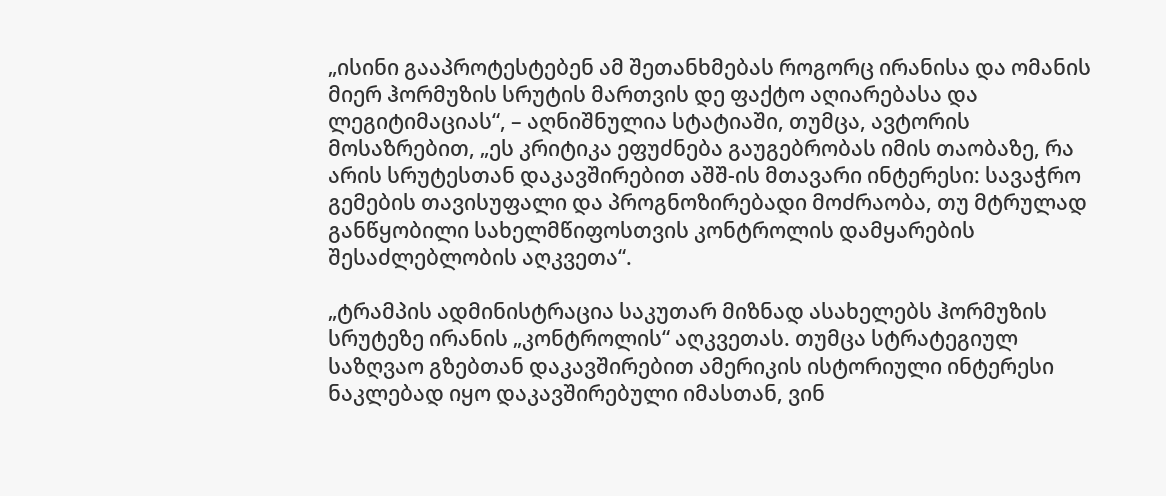„ისინი გააპროტესტებენ ამ შეთანხმებას როგორც ირანისა და ომანის მიერ ჰორმუზის სრუტის მართვის დე ფაქტო აღიარებასა და ლეგიტიმაციას“, – აღნიშნულია სტატიაში, თუმცა, ავტორის მოსაზრებით, „ეს კრიტიკა ეფუძნება გაუგებრობას იმის თაობაზე, რა არის სრუტესთან დაკავშირებით აშშ-ის მთავარი ინტერესი: სავაჭრო გემების თავისუფალი და პროგნოზირებადი მოძრაობა, თუ მტრულად განწყობილი სახელმწიფოსთვის კონტროლის დამყარების შესაძლებლობის აღკვეთა“.

„ტრამპის ადმინისტრაცია საკუთარ მიზნად ასახელებს ჰორმუზის სრუტეზე ირანის „კონტროლის“ აღკვეთას. თუმცა სტრატეგიულ საზღვაო გზებთან დაკავშირებით ამერიკის ისტორიული ინტერესი ნაკლებად იყო დაკავშირებული იმასთან, ვინ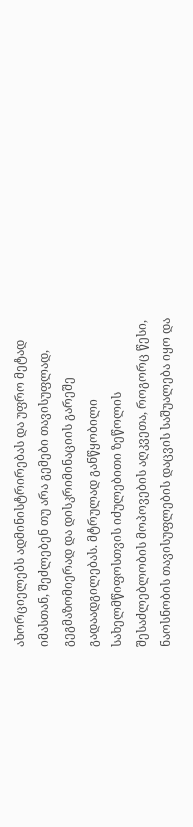ახორციელებს ადმინისტრირებას და უფრო მეტად იმასთან, შეძლებენ თუ არა გემები თავისუფლად, გეგმაზომიერად და დისკრიმინაციის გარეშე გადაადგილებას. მტრულად განწყობილი სახელმწიფოსთვის იძულებითი ზეწოლის შესაძლებლობის მოპოვების აღკვეთა, როგორც წესი, ნაოსნობის თავისუფლების დაცვის საშუალება იყო და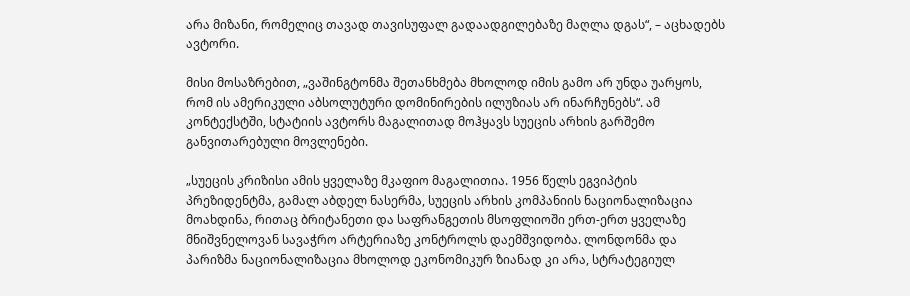არა მიზანი, რომელიც თავად თავისუფალ გადაადგილებაზე მაღლა დგას“, – აცხადებს ავტორი.

მისი მოსაზრებით, „ვაშინგტონმა შეთანხმება მხოლოდ იმის გამო არ უნდა უარყოს, რომ ის ამერიკული აბსოლუტური დომინირების ილუზიას არ ინარჩუნებს“. ამ კონტექსტში, სტატიის ავტორს მაგალითად მოჰყავს სუეცის არხის გარშემო განვითარებული მოვლენები.

„სუეცის კრიზისი ამის ყველაზე მკაფიო მაგალითია. 1956 წელს ეგვიპტის პრეზიდენტმა, გამალ აბდელ ნასერმა, სუეცის არხის კომპანიის ნაციონალიზაცია მოახდინა, რითაც ბრიტანეთი და საფრანგეთის მსოფლიოში ერთ-ერთ ყველაზე მნიშვნელოვან სავაჭრო არტერიაზე კონტროლს დაემშვიდობა. ლონდონმა და პარიზმა ნაციონალიზაცია მხოლოდ ეკონომიკურ ზიანად კი არა, სტრატეგიულ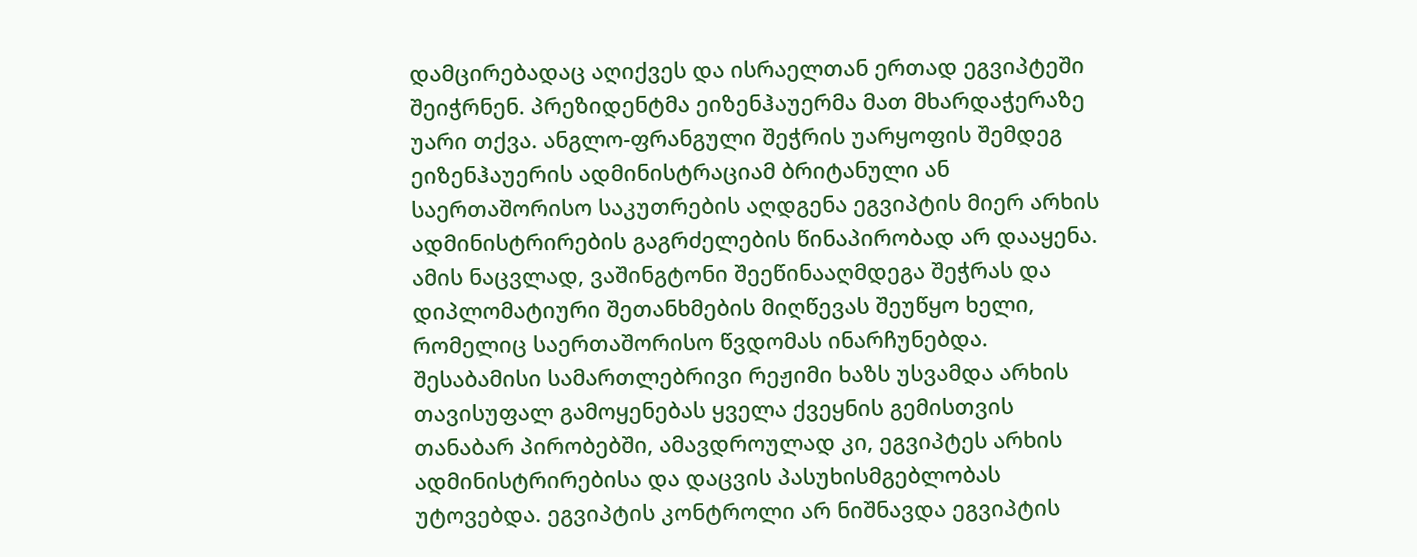დამცირებადაც აღიქვეს და ისრაელთან ერთად ეგვიპტეში შეიჭრნენ. პრეზიდენტმა ეიზენჰაუერმა მათ მხარდაჭერაზე უარი თქვა. ანგლო-ფრანგული შეჭრის უარყოფის შემდეგ ეიზენჰაუერის ადმინისტრაციამ ბრიტანული ან საერთაშორისო საკუთრების აღდგენა ეგვიპტის მიერ არხის ადმინისტრირების გაგრძელების წინაპირობად არ დააყენა. ამის ნაცვლად, ვაშინგტონი შეეწინააღმდეგა შეჭრას და დიპლომატიური შეთანხმების მიღწევას შეუწყო ხელი, რომელიც საერთაშორისო წვდომას ინარჩუნებდა. შესაბამისი სამართლებრივი რეჟიმი ხაზს უსვამდა არხის თავისუფალ გამოყენებას ყველა ქვეყნის გემისთვის თანაბარ პირობებში, ამავდროულად კი, ეგვიპტეს არხის ადმინისტრირებისა და დაცვის პასუხისმგებლობას უტოვებდა. ეგვიპტის კონტროლი არ ნიშნავდა ეგვიპტის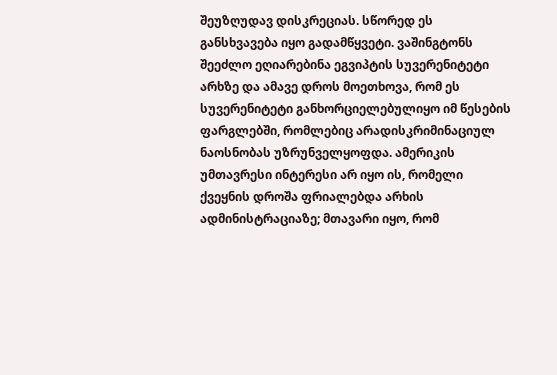შეუზღუდავ დისკრეციას. სწორედ ეს განსხვავება იყო გადამწყვეტი. ვაშინგტონს შეეძლო ეღიარებინა ეგვიპტის სუვერენიტეტი არხზე და ამავე დროს მოეთხოვა, რომ ეს სუვერენიტეტი განხორციელებულიყო იმ წესების ფარგლებში, რომლებიც არადისკრიმინაციულ ნაოსნობას უზრუნველყოფდა. ამერიკის უმთავრესი ინტერესი არ იყო ის, რომელი ქვეყნის დროშა ფრიალებდა არხის ადმინისტრაციაზე; მთავარი იყო, რომ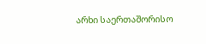არხი საერთაშორისო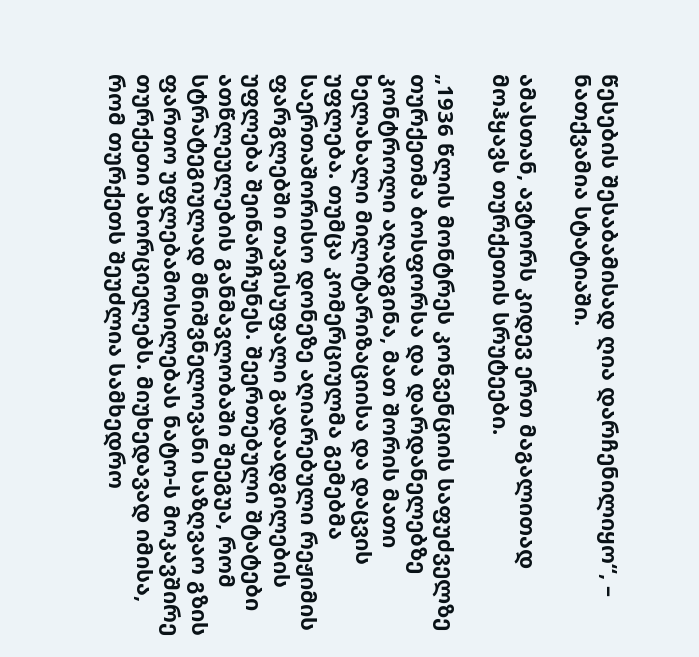წესების შესაბამისად ღია დარჩენილიყო“, – ნათქვამია სტატიაში.

ამასთან, ავტორს კიდევ ერთ მაგალითად მოჰყავს თურქეთის სრუტეები.

„1936 წლის მონტრეს კონვენციის საფუძველზე თურქეთმა ბოსფორსა და დარდანელებზე კონტროლი აღადგინა, მათ შორის მათი ხელახალი მილიტარიზაციისა და დაცვის უფლება. თუმცა კომერციულმა გემებმა საერთაშორისო დონეზე აღიარებული რეჟიმის ფარგლებში თავისუფალი გადაადგილების უფლება შეინარჩუნეს. შეერთებული შტატები ათწლეულების განმავლობაში შეეგუა, რომ სტრატეგიულად მნიშვნელოვანი საზღვაო გზის ფართო უფლებამოსილებას ნატო-ს მოკავშირე თურქეთი ახორციელებს. მიუხედავად იმისა, რომ თურქეთს შეუძლია სამხედრო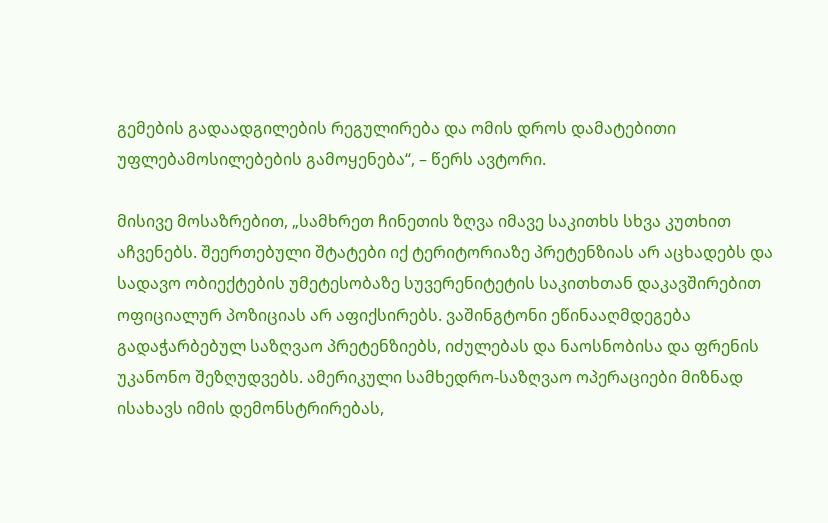გემების გადაადგილების რეგულირება და ომის დროს დამატებითი უფლებამოსილებების გამოყენება“, – წერს ავტორი.

მისივე მოსაზრებით, „სამხრეთ ჩინეთის ზღვა იმავე საკითხს სხვა კუთხით აჩვენებს. შეერთებული შტატები იქ ტერიტორიაზე პრეტენზიას არ აცხადებს და სადავო ობიექტების უმეტესობაზე სუვერენიტეტის საკითხთან დაკავშირებით ოფიციალურ პოზიციას არ აფიქსირებს. ვაშინგტონი ეწინააღმდეგება გადაჭარბებულ საზღვაო პრეტენზიებს, იძულებას და ნაოსნობისა და ფრენის უკანონო შეზღუდვებს. ამერიკული სამხედრო-საზღვაო ოპერაციები მიზნად ისახავს იმის დემონსტრირებას,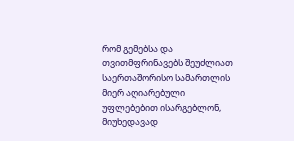რომ გემებსა და თვითმფრინავებს შეუძლიათ საერთაშორისო სამართლის მიერ აღიარებული უფლებებით ისარგებლონ, მიუხედავად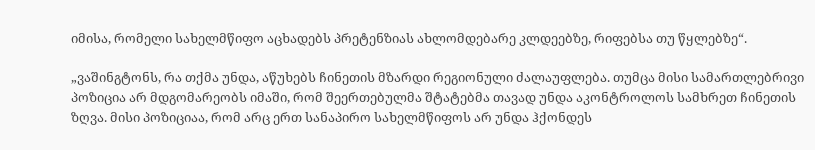იმისა, რომელი სახელმწიფო აცხადებს პრეტენზიას ახლომდებარე კლდეებზე, რიფებსა თუ წყლებზე“.

„ვაშინგტონს, რა თქმა უნდა, აწუხებს ჩინეთის მზარდი რეგიონული ძალაუფლება. თუმცა მისი სამართლებრივი პოზიცია არ მდგომარეობს იმაში, რომ შეერთებულმა შტატებმა თავად უნდა აკონტროლოს სამხრეთ ჩინეთის ზღვა. მისი პოზიციაა, რომ არც ერთ სანაპირო სახელმწიფოს არ უნდა ჰქონდეს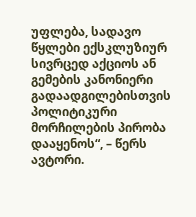უფლება, სადავო წყლები ექსკლუზიურ სივრცედ აქციოს ან გემების კანონიერი გადაადგილებისთვის პოლიტიკური მორჩილების პირობა დააყენოს“, – წერს ავტორი.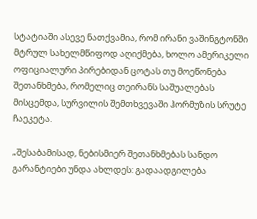სტატიაში ასევე ნათქვამია, რომ ირანი ვაშინგტონში მტრულ სახელმწიფოდ აღიქმება, ხოლო ამერიკელი ოფიციალური პირებიდან ცოტას თუ მოეწონება შეთანხმება, რომელიც თეირანს საშუალებას მისცემდა, სურვილის შემთხვევაში ჰორმუზის სრუტე ჩაეკეტა.

„შესაბამისად, ნებისმიერ შეთანხმებას სანდო გარანტიები უნდა ახლდეს: გადაადგილება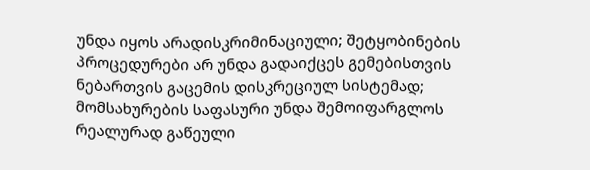უნდა იყოს არადისკრიმინაციული; შეტყობინების პროცედურები არ უნდა გადაიქცეს გემებისთვის ნებართვის გაცემის დისკრეციულ სისტემად; მომსახურების საფასური უნდა შემოიფარგლოს რეალურად გაწეული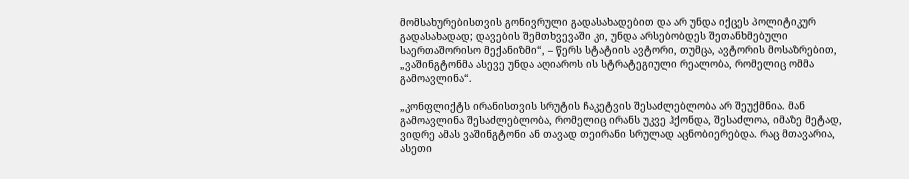მომსახურებისთვის გონივრული გადასახადებით და არ უნდა იქცეს პოლიტიკურ გადასახადად; დავების შემთხვევაში კი, უნდა არსებობდეს შეთანხმებული საერთაშორისო მექანიზმი“, – წერს სტატიის ავტორი, თუმცა, ავტორის მოსაზრებით, „ვაშინგტონმა ასევე უნდა აღიაროს ის სტრატეგიული რეალობა, რომელიც ომმა გამოავლინა“.

„კონფლიქტს ირანისთვის სრუტის ჩაკეტვის შესაძლებლობა არ შეუქმნია. მან გამოავლინა შესაძლებლობა, რომელიც ირანს უკვე ჰქონდა, შესაძლოა, იმაზე მეტად, ვიდრე ამას ვაშინგტონი ან თავად თეირანი სრულად აცნობიერებდა. რაც მთავარია, ასეთი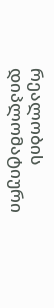რეალობის დიპლომატიური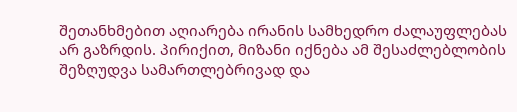შეთანხმებით აღიარება ირანის სამხედრო ძალაუფლებას არ გაზრდის. პირიქით, მიზანი იქნება ამ შესაძლებლობის შეზღუდვა სამართლებრივად და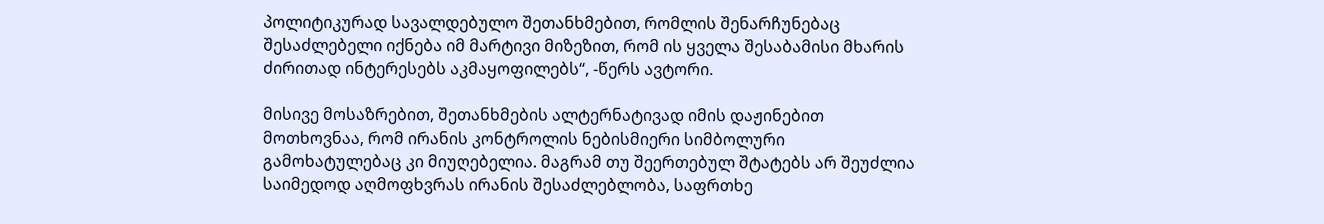პოლიტიკურად სავალდებულო შეთანხმებით, რომლის შენარჩუნებაც შესაძლებელი იქნება იმ მარტივი მიზეზით, რომ ის ყველა შესაბამისი მხარის ძირითად ინტერესებს აკმაყოფილებს“, -წერს ავტორი.

მისივე მოსაზრებით, შეთანხმების ალტერნატივად იმის დაჟინებით მოთხოვნაა, რომ ირანის კონტროლის ნებისმიერი სიმბოლური გამოხატულებაც კი მიუღებელია. მაგრამ თუ შეერთებულ შტატებს არ შეუძლია საიმედოდ აღმოფხვრას ირანის შესაძლებლობა, საფრთხე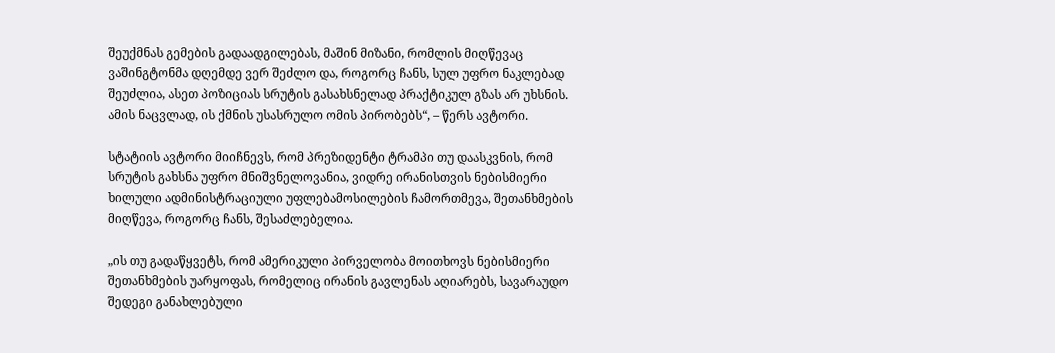შეუქმნას გემების გადაადგილებას, მაშინ მიზანი, რომლის მიღწევაც ვაშინგტონმა დღემდე ვერ შეძლო და, როგორც ჩანს, სულ უფრო ნაკლებად შეუძლია, ასეთ პოზიციას სრუტის გასახსნელად პრაქტიკულ გზას არ უხსნის. ამის ნაცვლად, ის ქმნის უსასრულო ომის პირობებს“, – წერს ავტორი.

სტატიის ავტორი მიიჩნევს, რომ პრეზიდენტი ტრამპი თუ დაასკვნის, რომ სრუტის გახსნა უფრო მნიშვნელოვანია, ვიდრე ირანისთვის ნებისმიერი ხილული ადმინისტრაციული უფლებამოსილების ჩამორთმევა, შეთანხმების მიღწევა, როგორც ჩანს, შესაძლებელია.

„ის თუ გადაწყვეტს, რომ ამერიკული პირველობა მოითხოვს ნებისმიერი შეთანხმების უარყოფას, რომელიც ირანის გავლენას აღიარებს, სავარაუდო შედეგი განახლებული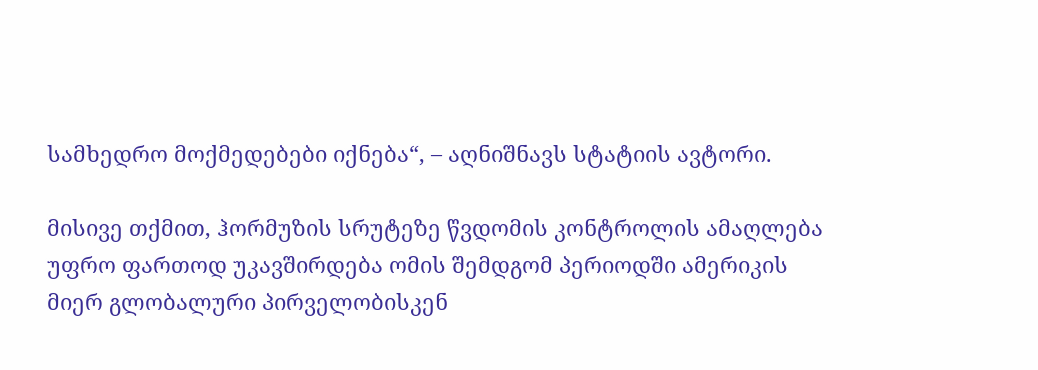სამხედრო მოქმედებები იქნება“, – აღნიშნავს სტატიის ავტორი.

მისივე თქმით, ჰორმუზის სრუტეზე წვდომის კონტროლის ამაღლება უფრო ფართოდ უკავშირდება ომის შემდგომ პერიოდში ამერიკის მიერ გლობალური პირველობისკენ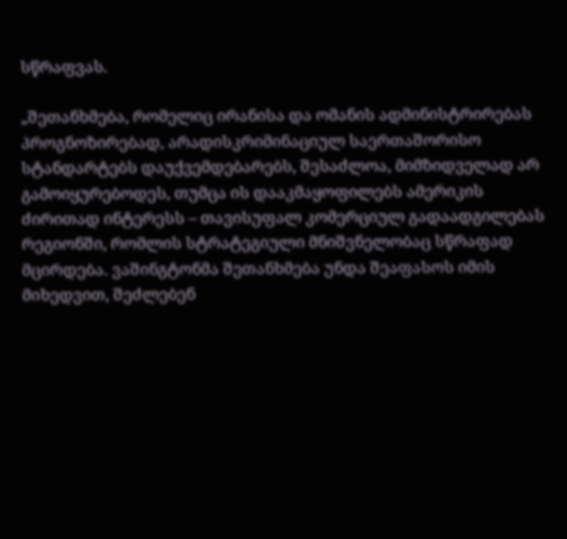სწრაფვას.

„შეთანხმება, რომელიც ირანისა და ომანის ადმინისტრირებას პროგნოზირებად, არადისკრიმინაციულ საერთაშორისო სტანდარტებს დაუქვემდებარებს, შესაძლოა, მიმზიდველად არ გამოიყურებოდეს, თუმცა ის დააკმაყოფილებს ამერიკის ძირითად ინტერესს – თავისუფალ კომერციულ გადაადგილებას რეგიონში, რომლის სტრატეგიული მნიშვნელობაც სწრაფად მცირდება. ვაშინგტონმა შეთანხმება უნდა შეაფასოს იმის მიხედვით, შეძლებენ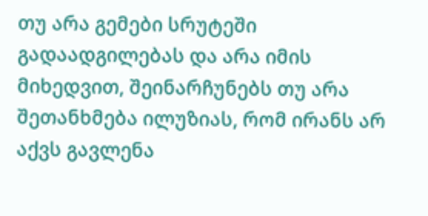თუ არა გემები სრუტეში გადაადგილებას და არა იმის მიხედვით, შეინარჩუნებს თუ არა შეთანხმება ილუზიას, რომ ირანს არ აქვს გავლენა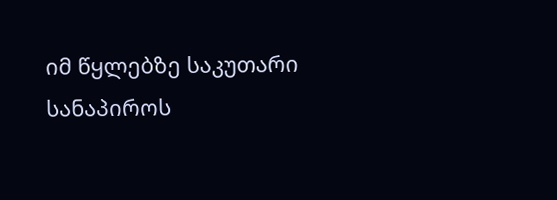იმ წყლებზე საკუთარი სანაპიროს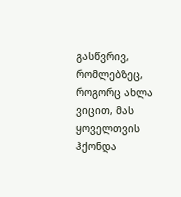გასწვრივ, რომლებზეც, როგორც ახლა ვიცით, მას ყოველთვის ჰქონდა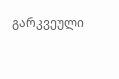გარკვეული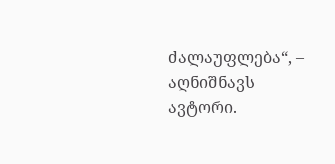ძალაუფლება“, – აღნიშნავს ავტორი.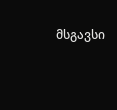მსგავსი